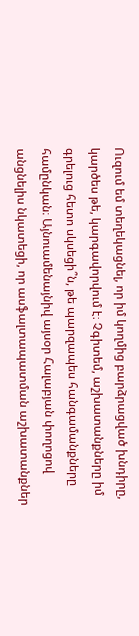Ուզում եմ տեղեկացնել, որ իմ կողմից բարձրացված խնդիրը, կարծես թե, կարգավորվում է։ Չգիտեմ, աշխատանքները իմ գրելուց հետո սկսեցի՞ն, թե պարզապես հանգամանքները համընկան։ Այնուամենայնիվ այսօր Հալաբյան փողոցով անցնելիս նկատեցի, որ ասֆալտապատման աշխատանքներ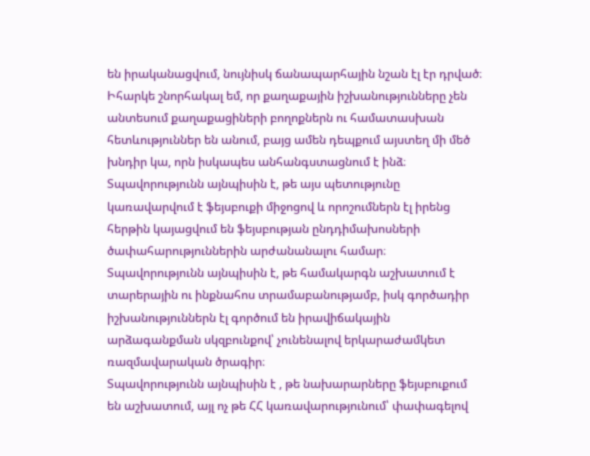են իրականացվում, նույնիսկ ճանապարհային նշան էլ էր դրված։
Իհարկե շնորհակալ եմ, որ քաղաքային իշխանությունները չեն անտեսում քաղաքացիների բողոքներն ու համատասխան հետևություններ են անում, բայց ամեն դեպքում այստեղ մի մեծ խնդիր կա, որն իսկապես անհանգստացնում է ինձ։
Տպավորությունն այնպիսին է, թե այս պետությունը կառավարվում է ֆեյսբուքի միջոցով և որոշումներն էլ իրենց հերթին կայացվում են ֆեյսբության ընդդիմախոսների ծափահարություններին արժանանալու համար։
Տպավորությունն այնպիսին է, թե համակարգն աշխատում է տարերային ու ինքնահոս տրամաբանությամբ, իսկ գործադիր իշխանություններն էլ գործում են իրավիճակային արձագանքման սկզբունքով՝ չունենալով երկարաժամկետ ռազմավարական ծրագիր։
Տպավորությունն այնպիսին է , թե նախարարները ֆեյսբուքում են աշխատում, այլ ոչ թե ՀՀ կառավարությունում՝ փափագելով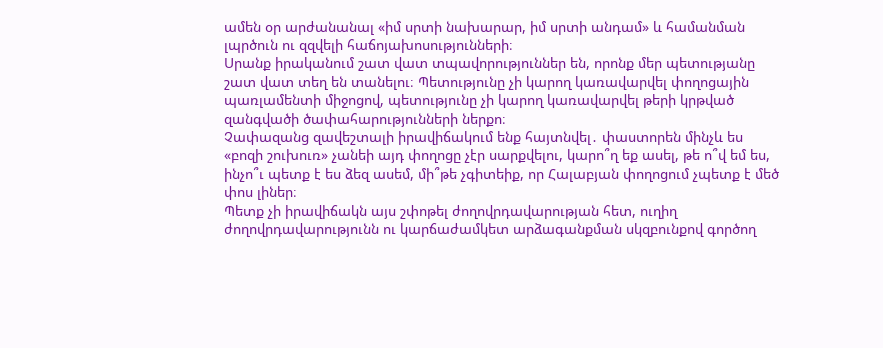ամեն օր արժանանալ «իմ սրտի նախարար, իմ սրտի անդամ» և համանման լպրծուն ու զզվելի հաճոյախոսությունների։
Սրանք իրականում շատ վատ տպավորություններ են, որոնք մեր պետությանը շատ վատ տեղ են տանելու։ Պետությունը չի կարող կառավարվել փողոցային պառլամենտի միջոցով, պետությունը չի կարող կառավարվել թերի կրթված զանգվածի ծափահարությունների ներքո։
Չափազանց զավեշտալի իրավիճակում ենք հայտնվել․ փաստորեն մինչև ես «բոզի շուխուռ» չանեի այդ փողոցը չէր սարքվելու, կարո՞ղ եք ասել, թե ո՞վ եմ ես, ինչո՞ւ պետք է ես ձեզ ասեմ, մի՞թե չգիտեիք, որ Հալաբյան փողոցում չպետք է մեծ փոս լիներ։
Պետք չի իրավիճակն այս շփոթել ժողովրդավարության հետ, ուղիղ ժողովրդավարությունն ու կարճաժամկետ արձագանքման սկզբունքով գործող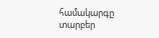համակարգը տարբեր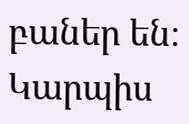բաներ են։
Կարպիս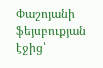Փաշոյանի ֆեյսբուքյան էջից՝